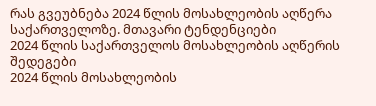რას გვეუბნება 2024 წლის მოსახლეობის აღწერა საქართველოზე. მთავარი ტენდენციები
2024 წლის საქართველოს მოსახლეობის აღწერის შედეგები
2024 წლის მოსახლეობის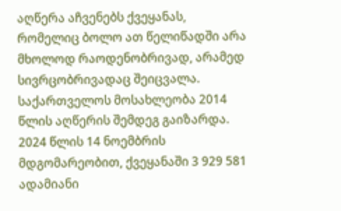აღწერა აჩვენებს ქვეყანას, რომელიც ბოლო ათ წელიწადში არა მხოლოდ რაოდენობრივად, არამედ სივრცობრივადაც შეიცვალა.
საქართველოს მოსახლეობა 2014 წლის აღწერის შემდეგ გაიზარდა. 2024 წლის 14 ნოემბრის მდგომარეობით, ქვეყანაში 3 929 581 ადამიანი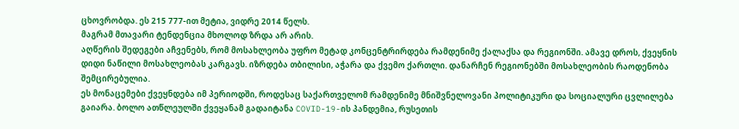ცხოვრობდა. ეს 215 777-ით მეტია, ვიდრე 2014 წელს.
მაგრამ მთავარი ტენდენცია მხოლოდ ზრდა არ არის.
აღწერის შედეგები აჩვენებს, რომ მოსახლეობა უფრო მეტად კონცენტრირდება რამდენიმე ქალაქსა და რეგიონში. ამავე დროს, ქვეყნის დიდი ნაწილი მოსახლეობას კარგავს. იზრდება თბილისი, აჭარა და ქვემო ქართლი. დანარჩენ რეგიონებში მოსახლეობის რაოდენობა შემცირებულია.
ეს მონაცემები ქვეყნდება იმ პერიოდში, როდესაც საქართველომ რამდენიმე მნიშვნელოვანი პოლიტიკური და სოციალური ცვლილება გაიარა. ბოლო ათწლეულში ქვეყანამ გადაიტანა COVID-19-ის პანდემია, რუსეთის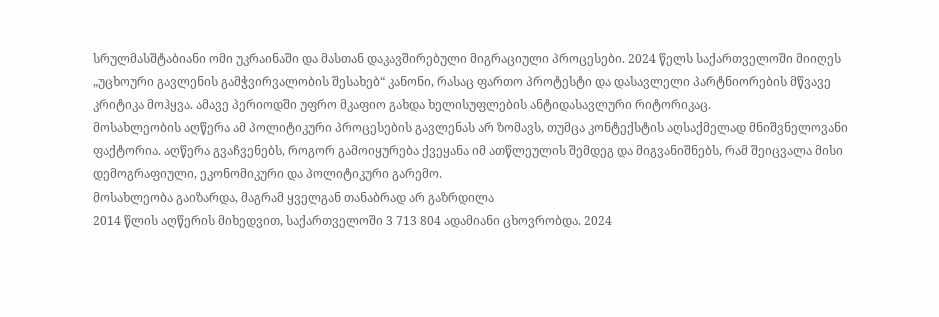სრულმასშტაბიანი ომი უკრაინაში და მასთან დაკავშირებული მიგრაციული პროცესები. 2024 წელს საქართველოში მიიღეს „უცხოური გავლენის გამჭვირვალობის შესახებ“ კანონი, რასაც ფართო პროტესტი და დასავლელი პარტნიორების მწვავე კრიტიკა მოჰყვა. ამავე პერიოდში უფრო მკაფიო გახდა ხელისუფლების ანტიდასავლური რიტორიკაც.
მოსახლეობის აღწერა ამ პოლიტიკური პროცესების გავლენას არ ზომავს, თუმცა კონტექსტის აღსაქმელად მნიშვნელოვანი ფაქტორია. აღწერა გვაჩვენებს, როგორ გამოიყურება ქვეყანა იმ ათწლეულის შემდეგ და მიგვანიშნებს, რამ შეიცვალა მისი დემოგრაფიული, ეკონომიკური და პოლიტიკური გარემო.
მოსახლეობა გაიზარდა, მაგრამ ყველგან თანაბრად არ გაზრდილა
2014 წლის აღწერის მიხედვით, საქართველოში 3 713 804 ადამიანი ცხოვრობდა. 2024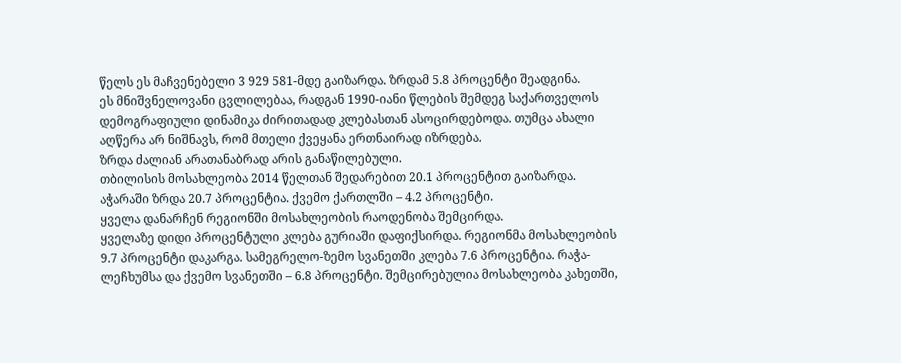წელს ეს მაჩვენებელი 3 929 581-მდე გაიზარდა. ზრდამ 5.8 პროცენტი შეადგინა.
ეს მნიშვნელოვანი ცვლილებაა, რადგან 1990-იანი წლების შემდეგ საქართველოს დემოგრაფიული დინამიკა ძირითადად კლებასთან ასოცირდებოდა. თუმცა ახალი აღწერა არ ნიშნავს, რომ მთელი ქვეყანა ერთნაირად იზრდება.
ზრდა ძალიან არათანაბრად არის განაწილებული.
თბილისის მოსახლეობა 2014 წელთან შედარებით 20.1 პროცენტით გაიზარდა. აჭარაში ზრდა 20.7 პროცენტია. ქვემო ქართლში – 4.2 პროცენტი.
ყველა დანარჩენ რეგიონში მოსახლეობის რაოდენობა შემცირდა.
ყველაზე დიდი პროცენტული კლება გურიაში დაფიქსირდა. რეგიონმა მოსახლეობის 9.7 პროცენტი დაკარგა. სამეგრელო-ზემო სვანეთში კლება 7.6 პროცენტია. რაჭა-ლეჩხუმსა და ქვემო სვანეთში – 6.8 პროცენტი. შემცირებულია მოსახლეობა კახეთში,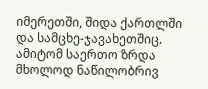იმერეთში, შიდა ქართლში და სამცხე-ჯავახეთშიც.
ამიტომ საერთო ზრდა მხოლოდ ნაწილობრივ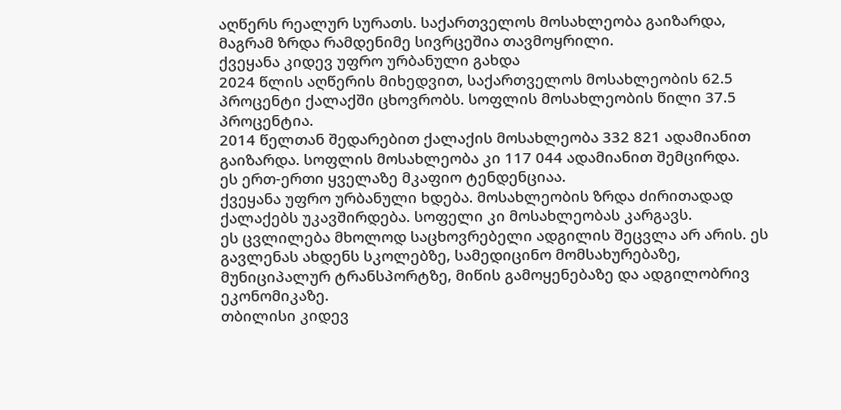აღწერს რეალურ სურათს. საქართველოს მოსახლეობა გაიზარდა, მაგრამ ზრდა რამდენიმე სივრცეშია თავმოყრილი.
ქვეყანა კიდევ უფრო ურბანული გახდა
2024 წლის აღწერის მიხედვით, საქართველოს მოსახლეობის 62.5 პროცენტი ქალაქში ცხოვრობს. სოფლის მოსახლეობის წილი 37.5 პროცენტია.
2014 წელთან შედარებით ქალაქის მოსახლეობა 332 821 ადამიანით გაიზარდა. სოფლის მოსახლეობა კი 117 044 ადამიანით შემცირდა.
ეს ერთ-ერთი ყველაზე მკაფიო ტენდენციაა.
ქვეყანა უფრო ურბანული ხდება. მოსახლეობის ზრდა ძირითადად ქალაქებს უკავშირდება. სოფელი კი მოსახლეობას კარგავს.
ეს ცვლილება მხოლოდ საცხოვრებელი ადგილის შეცვლა არ არის. ეს გავლენას ახდენს სკოლებზე, სამედიცინო მომსახურებაზე, მუნიციპალურ ტრანსპორტზე, მიწის გამოყენებაზე და ადგილობრივ ეკონომიკაზე.
თბილისი კიდევ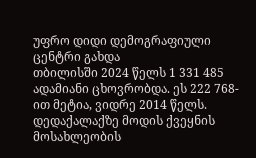უფრო დიდი დემოგრაფიული ცენტრი გახდა
თბილისში 2024 წელს 1 331 485 ადამიანი ცხოვრობდა. ეს 222 768-ით მეტია, ვიდრე 2014 წელს.
დედაქალაქზე მოდის ქვეყნის მოსახლეობის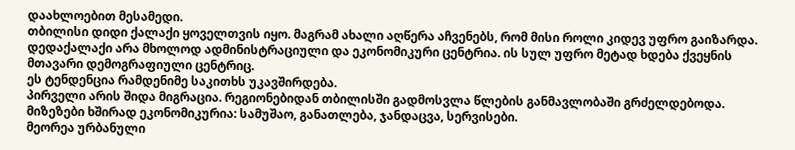დაახლოებით მესამედი.
თბილისი დიდი ქალაქი ყოველთვის იყო. მაგრამ ახალი აღწერა აჩვენებს, რომ მისი როლი კიდევ უფრო გაიზარდა. დედაქალაქი არა მხოლოდ ადმინისტრაციული და ეკონომიკური ცენტრია. ის სულ უფრო მეტად ხდება ქვეყნის მთავარი დემოგრაფიული ცენტრიც.
ეს ტენდენცია რამდენიმე საკითხს უკავშირდება.
პირველი არის შიდა მიგრაცია. რეგიონებიდან თბილისში გადმოსვლა წლების განმავლობაში გრძელდებოდა. მიზეზები ხშირად ეკონომიკურია: სამუშაო, განათლება, ჯანდაცვა, სერვისები.
მეორეა ურბანული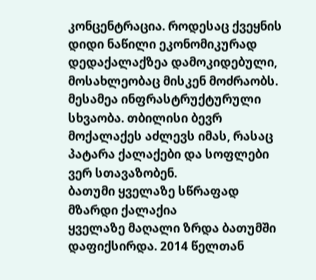კონცენტრაცია. როდესაც ქვეყნის დიდი ნაწილი ეკონომიკურად დედაქალაქზეა დამოკიდებული, მოსახლეობაც მისკენ მოძრაობს.
მესამეა ინფრასტრუქტურული სხვაობა. თბილისი ბევრ მოქალაქეს აძლევს იმას, რასაც პატარა ქალაქები და სოფლები ვერ სთავაზობენ.
ბათუმი ყველაზე სწრაფად მზარდი ქალაქია
ყველაზე მაღალი ზრდა ბათუმში დაფიქსირდა. 2014 წელთან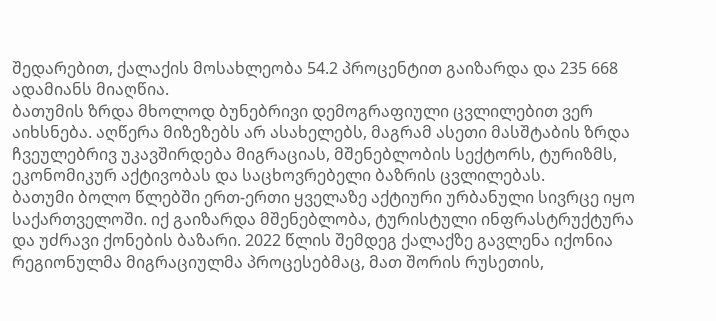შედარებით, ქალაქის მოსახლეობა 54.2 პროცენტით გაიზარდა და 235 668 ადამიანს მიაღწია.
ბათუმის ზრდა მხოლოდ ბუნებრივი დემოგრაფიული ცვლილებით ვერ აიხსნება. აღწერა მიზეზებს არ ასახელებს, მაგრამ ასეთი მასშტაბის ზრდა ჩვეულებრივ უკავშირდება მიგრაციას, მშენებლობის სექტორს, ტურიზმს, ეკონომიკურ აქტივობას და საცხოვრებელი ბაზრის ცვლილებას.
ბათუმი ბოლო წლებში ერთ-ერთი ყველაზე აქტიური ურბანული სივრცე იყო საქართველოში. იქ გაიზარდა მშენებლობა, ტურისტული ინფრასტრუქტურა და უძრავი ქონების ბაზარი. 2022 წლის შემდეგ ქალაქზე გავლენა იქონია რეგიონულმა მიგრაციულმა პროცესებმაც, მათ შორის რუსეთის,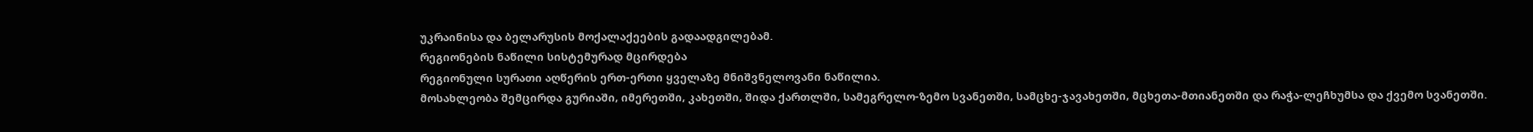უკრაინისა და ბელარუსის მოქალაქეების გადაადგილებამ.
რეგიონების ნაწილი სისტემურად მცირდება
რეგიონული სურათი აღწერის ერთ-ერთი ყველაზე მნიშვნელოვანი ნაწილია.
მოსახლეობა შემცირდა გურიაში, იმერეთში, კახეთში, შიდა ქართლში, სამეგრელო-ზემო სვანეთში, სამცხე-ჯავახეთში, მცხეთა-მთიანეთში და რაჭა-ლეჩხუმსა და ქვემო სვანეთში.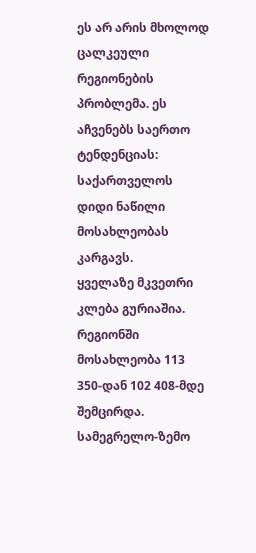ეს არ არის მხოლოდ ცალკეული რეგიონების პრობლემა. ეს აჩვენებს საერთო ტენდენციას: საქართველოს დიდი ნაწილი მოსახლეობას კარგავს.
ყველაზე მკვეთრი კლება გურიაშია. რეგიონში მოსახლეობა 113 350-დან 102 408-მდე შემცირდა.
სამეგრელო-ზემო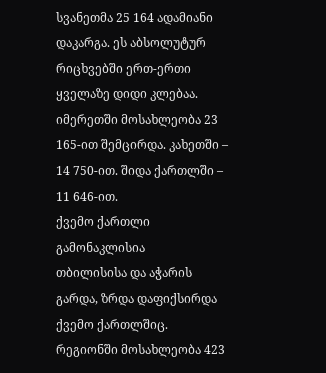სვანეთმა 25 164 ადამიანი დაკარგა. ეს აბსოლუტურ რიცხვებში ერთ-ერთი ყველაზე დიდი კლებაა.
იმერეთში მოსახლეობა 23 165-ით შემცირდა. კახეთში – 14 750-ით. შიდა ქართლში – 11 646-ით.
ქვემო ქართლი გამონაკლისია
თბილისისა და აჭარის გარდა, ზრდა დაფიქსირდა ქვემო ქართლშიც. რეგიონში მოსახლეობა 423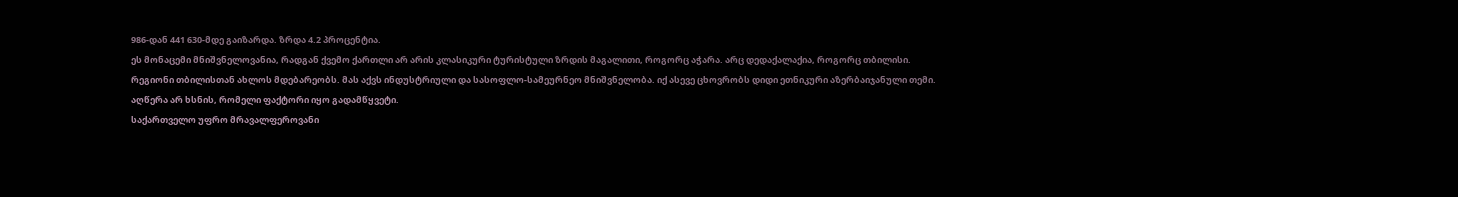986-დან 441 630-მდე გაიზარდა. ზრდა 4.2 პროცენტია.
ეს მონაცემი მნიშვნელოვანია, რადგან ქვემო ქართლი არ არის კლასიკური ტურისტული ზრდის მაგალითი, როგორც აჭარა. არც დედაქალაქია, როგორც თბილისი.
რეგიონი თბილისთან ახლოს მდებარეობს. მას აქვს ინდუსტრიული და სასოფლო-სამეურნეო მნიშვნელობა. იქ ასევე ცხოვრობს დიდი ეთნიკური აზერბაიჯანული თემი.
აღწერა არ ხსნის, რომელი ფაქტორი იყო გადამწყვეტი.
საქართველო უფრო მრავალფეროვანი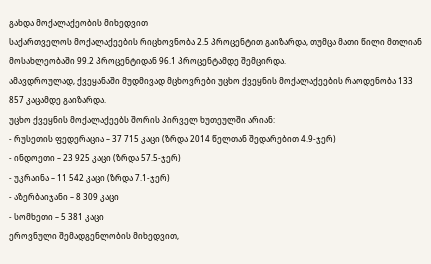გახდა მოქალაქეობის მიხედვით
საქართველოს მოქალაქეების რიცხოვნობა 2.5 პროცენტით გაიზარდა, თუმცა მათი წილი მთლიან მოსახლეობაში 99.2 პროცენტიდან 96.1 პროცენტამდე შემცირდა.
ამავდროულად, ქვეყანაში მუდმივად მცხოვრები უცხო ქვეყნის მოქალაქეების რაოდენობა 133 857 კაცამდე გაიზარდა.
უცხო ქვეყნის მოქალაქეებს შორის პირველ ხუთეულში არიან:
- რუსეთის ფედერაცია – 37 715 კაცი (ზრდა 2014 წელთან შედარებით 4.9-ჯერ)
- ინდოეთი – 23 925 კაცი (ზრდა 57.5-ჯერ)
- უკრაინა – 11 542 კაცი (ზრდა 7.1-ჯერ)
- აზერბაიჯანი – 8 309 კაცი
- სომხეთი – 5 381 კაცი
ეროვნული შემადგენლობის მიხედვით,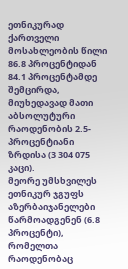ეთნიკურად ქართველი მოსახლეობის წილი 86.8 პროცენტიდან 84.1 პროცენტამდე შემცირდა, მიუხედავად მათი აბსოლუტური რაოდენობის 2.5-პროცენტიანი ზრდისა (3 304 075 კაცი).
მეორე უმსხვილეს ეთნიკურ ჯგუფს აზერბაიჯანელები წარმოადგენენ (6.8 პროცენტი), რომელთა რაოდენობაც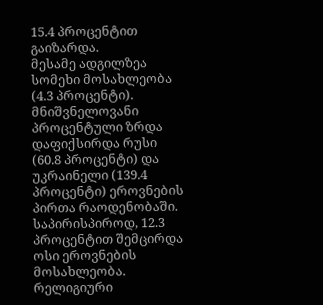15.4 პროცენტით გაიზარდა.
მესამე ადგილზეა სომეხი მოსახლეობა (4.3 პროცენტი).
მნიშვნელოვანი პროცენტული ზრდა დაფიქსირდა რუსი (60.8 პროცენტი) და უკრაინელი (139.4 პროცენტი) ეროვნების პირთა რაოდენობაში.
საპირისპიროდ, 12.3 პროცენტით შემცირდა ოსი ეროვნების მოსახლეობა.
რელიგიური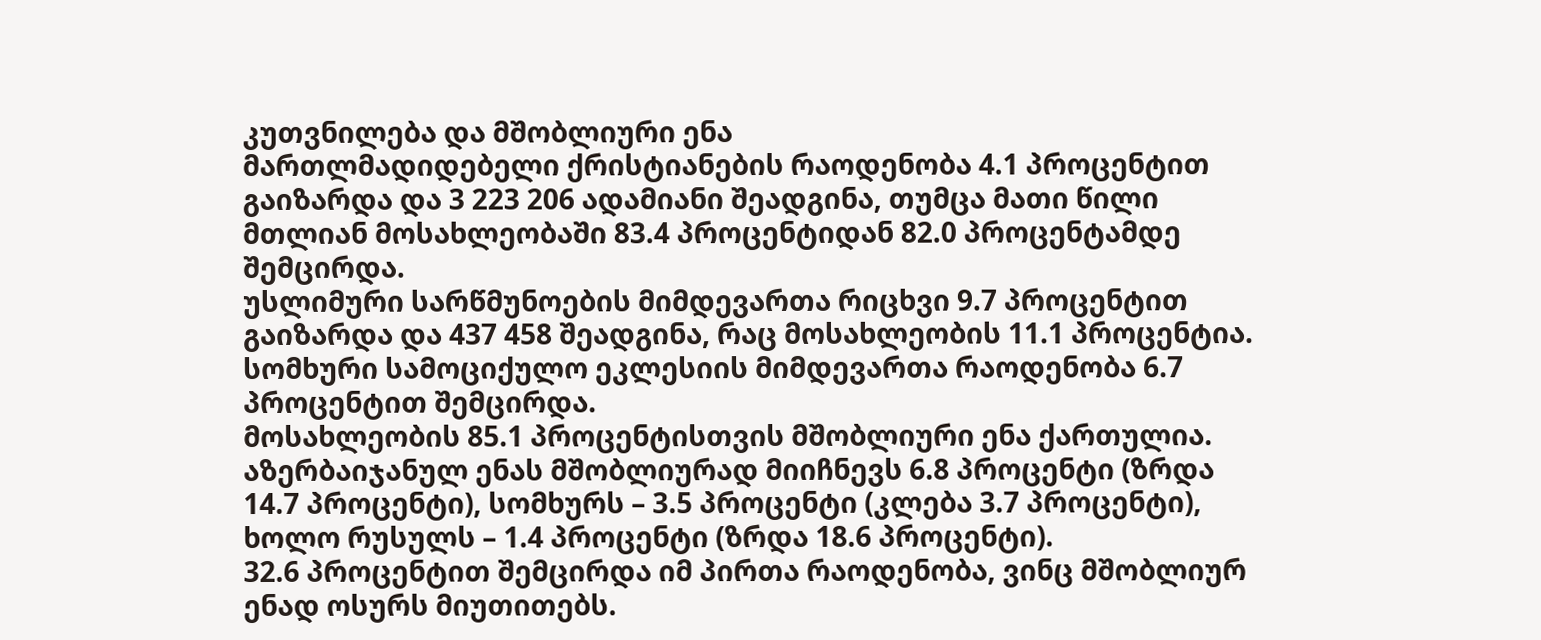კუთვნილება და მშობლიური ენა
მართლმადიდებელი ქრისტიანების რაოდენობა 4.1 პროცენტით გაიზარდა და 3 223 206 ადამიანი შეადგინა, თუმცა მათი წილი მთლიან მოსახლეობაში 83.4 პროცენტიდან 82.0 პროცენტამდე შემცირდა.
უსლიმური სარწმუნოების მიმდევართა რიცხვი 9.7 პროცენტით გაიზარდა და 437 458 შეადგინა, რაც მოსახლეობის 11.1 პროცენტია.
სომხური სამოციქულო ეკლესიის მიმდევართა რაოდენობა 6.7 პროცენტით შემცირდა.
მოსახლეობის 85.1 პროცენტისთვის მშობლიური ენა ქართულია. აზერბაიჯანულ ენას მშობლიურად მიიჩნევს 6.8 პროცენტი (ზრდა 14.7 პროცენტი), სომხურს – 3.5 პროცენტი (კლება 3.7 პროცენტი), ხოლო რუსულს – 1.4 პროცენტი (ზრდა 18.6 პროცენტი).
32.6 პროცენტით შემცირდა იმ პირთა რაოდენობა, ვინც მშობლიურ ენად ოსურს მიუთითებს.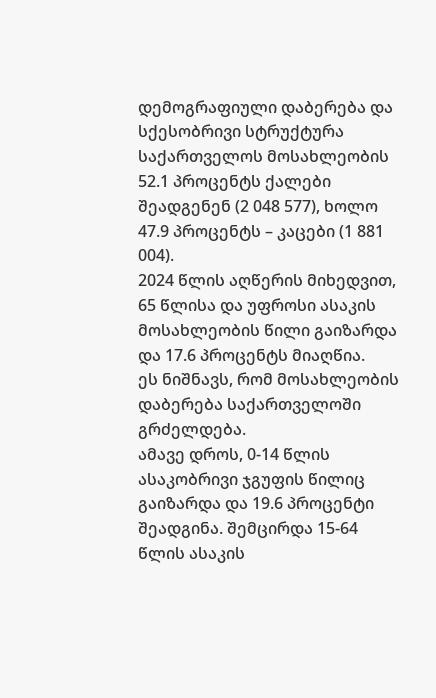დემოგრაფიული დაბერება და სქესობრივი სტრუქტურა
საქართველოს მოსახლეობის 52.1 პროცენტს ქალები შეადგენენ (2 048 577), ხოლო 47.9 პროცენტს – კაცები (1 881 004).
2024 წლის აღწერის მიხედვით, 65 წლისა და უფროსი ასაკის მოსახლეობის წილი გაიზარდა და 17.6 პროცენტს მიაღწია.
ეს ნიშნავს, რომ მოსახლეობის დაბერება საქართველოში გრძელდება.
ამავე დროს, 0-14 წლის ასაკობრივი ჯგუფის წილიც გაიზარდა და 19.6 პროცენტი შეადგინა. შემცირდა 15-64 წლის ასაკის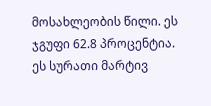მოსახლეობის წილი. ეს ჯგუფი 62.8 პროცენტია.
ეს სურათი მარტივ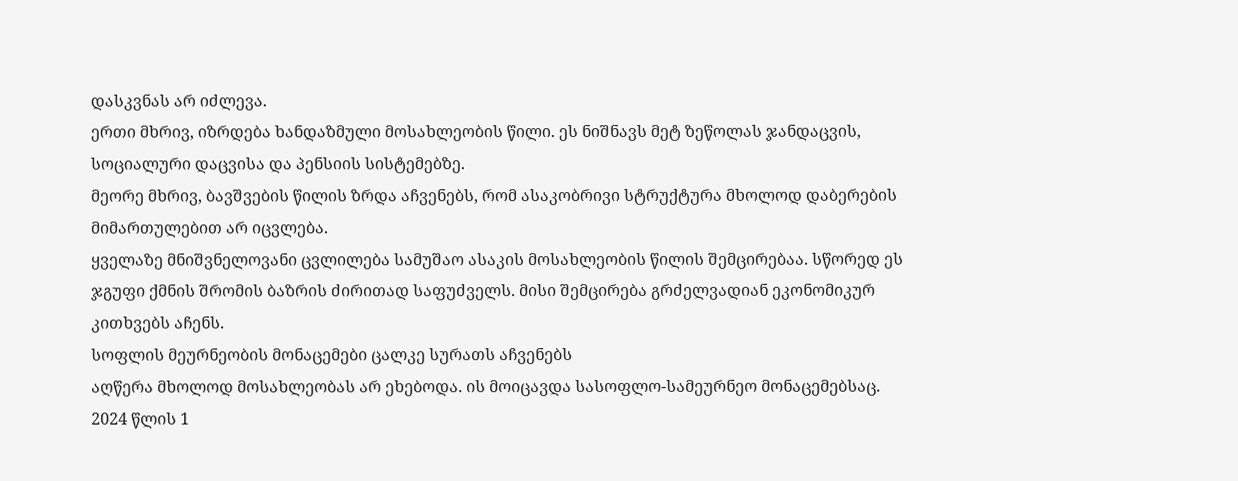დასკვნას არ იძლევა.
ერთი მხრივ, იზრდება ხანდაზმული მოსახლეობის წილი. ეს ნიშნავს მეტ ზეწოლას ჯანდაცვის, სოციალური დაცვისა და პენსიის სისტემებზე.
მეორე მხრივ, ბავშვების წილის ზრდა აჩვენებს, რომ ასაკობრივი სტრუქტურა მხოლოდ დაბერების მიმართულებით არ იცვლება.
ყველაზე მნიშვნელოვანი ცვლილება სამუშაო ასაკის მოსახლეობის წილის შემცირებაა. სწორედ ეს ჯგუფი ქმნის შრომის ბაზრის ძირითად საფუძველს. მისი შემცირება გრძელვადიან ეკონომიკურ კითხვებს აჩენს.
სოფლის მეურნეობის მონაცემები ცალკე სურათს აჩვენებს
აღწერა მხოლოდ მოსახლეობას არ ეხებოდა. ის მოიცავდა სასოფლო-სამეურნეო მონაცემებსაც.
2024 წლის 1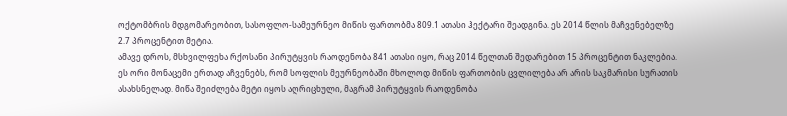ოქტომბრის მდგომარეობით, სასოფლო-სამეურნეო მიწის ფართობმა 809.1 ათასი ჰექტარი შეადგინა. ეს 2014 წლის მაჩვენებელზე 2.7 პროცენტით მეტია.
ამავე დროს, მსხვილფეხა რქოსანი პირუტყვის რაოდენობა 841 ათასი იყო, რაც 2014 წელთან შედარებით 15 პროცენტით ნაკლებია.
ეს ორი მონაცემი ერთად აჩვენებს, რომ სოფლის მეურნეობაში მხოლოდ მიწის ფართობის ცვლილება არ არის საკმარისი სურათის ასახსნელად. მიწა შეიძლება მეტი იყოს აღრიცხული, მაგრამ პირუტყვის რაოდენობა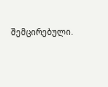შემცირებული.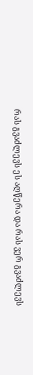რას გვაძლევს ეს აღწერა და რას ვერ გვაძლევს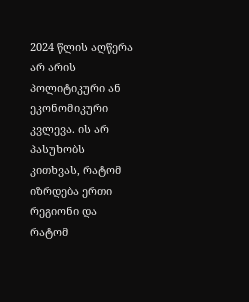2024 წლის აღწერა არ არის პოლიტიკური ან ეკონომიკური კვლევა. ის არ პასუხობს კითხვას, რატომ იზრდება ერთი რეგიონი და რატომ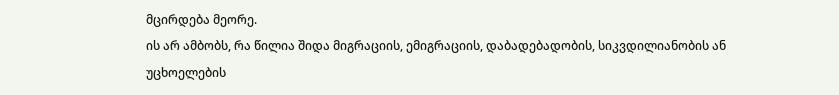მცირდება მეორე.
ის არ ამბობს, რა წილია შიდა მიგრაციის, ემიგრაციის, დაბადებადობის, სიკვდილიანობის ან უცხოელების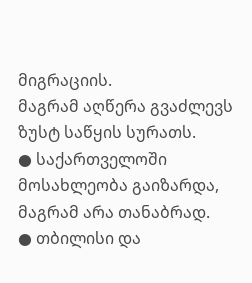მიგრაციის.
მაგრამ აღწერა გვაძლევს ზუსტ საწყის სურათს.
● საქართველოში მოსახლეობა გაიზარდა, მაგრამ არა თანაბრად.
● თბილისი და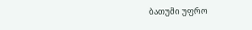ბათუმი უფრო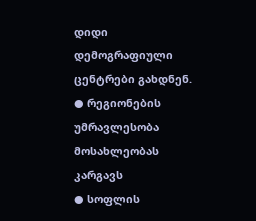დიდი დემოგრაფიული ცენტრები გახდნენ.
● რეგიონების უმრავლესობა მოსახლეობას კარგავს
● სოფლის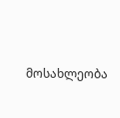მოსახლეობა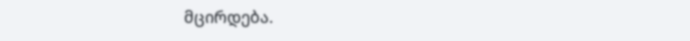მცირდება.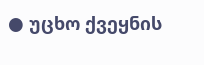● უცხო ქვეყნის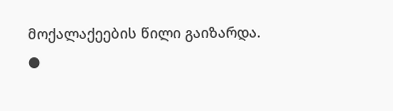მოქალაქეების წილი გაიზარდა.
●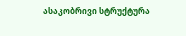ასაკობრივი სტრუქტურა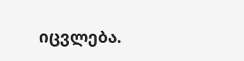იცვლება.